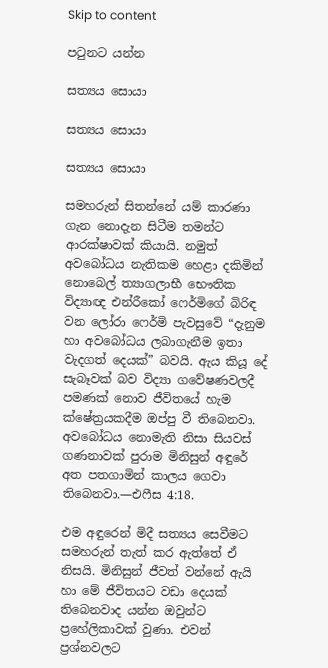Skip to content

පටුනට යන්න

සත්‍යය සොයා

සත්‍යය සොයා

සත්‍යය සොයා

සමහරුන් සිතන්නේ යම් කාරණා ගැන නොදැන සිටීම තමන්ට ආරක්ෂාවක් කියායි. නමුත් අවබෝධය නැතිකම හෙළා දකිමින් නොබෙල් ත්‍යාගලාභී භෞතික විද්‍යාඥ එන්රීකෝ ෆෙර්මිගේ බිරිඳ වන ලෝරා ෆෙර්මි පැවසුවේ “දැනුම හා අවබෝධය ලබාගැනීම ඉතා වැදගත් දෙයක්” බවයි. ඇය කියූ දේ සැබෑවක් බව විද්‍යා ගවේෂණවලදී පමණක් නොව ජීවිතයේ හැම ක්ෂේත්‍රයකදීම ඔප්පු වී තිබෙනවා. අවබෝධය නොමැති නිසා සියවස් ගණනාවක් පුරාම මිනිසුන් අඳුරේ අත පතගාමින් කාලය ගෙවා තිබෙනවා.—එෆීස 4:18.

එම අඳුරෙන් මිදී සත්‍යය සෙවීමට සමහරුන් තැත් කර ඇත්තේ ඒ නිසයි. මිනිසුන් ජීවත් වන්නේ ඇයි හා මේ ජීවිතයට වඩා දෙයක් තිබෙනවාද යන්න ඔවුන්ට ප්‍රහේලිකාවක් වුණා. එවන් ප්‍රශ්නවලට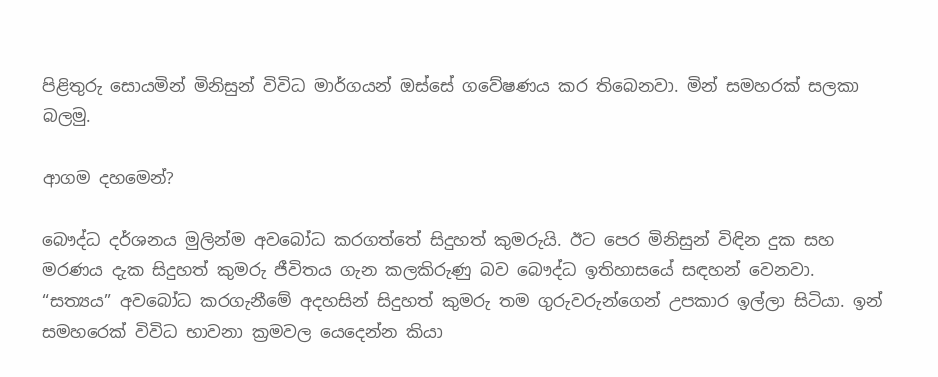පිළිතුරු සොයමින් මිනිසුන් විවිධ මාර්ගයන් ඔස්සේ ගවේෂණය කර තිබෙනවා. මින් සමහරක් සලකා බලමු.

ආගම දහමෙන්?

බෞද්ධ දර්ශනය මුලින්ම අවබෝධ කරගත්තේ සිදුහත් කුමරුයි. ඊට පෙර මිනිසුන් විඳින දුක සහ මරණය දැක සිදුහත් කුමරු ජීවිතය ගැන කලකිරුණු බව බෞද්ධ ඉතිහාසයේ සඳහන් වෙනවා. “සත්‍යය” අවබෝධ කරගැනීමේ අදහසින් සිදුහත් කුමරු තම ගුරුවරුන්ගෙන් උපකාර ඉල්ලා සිටියා. ඉන් සමහරෙක් විවිධ භාවනා ක්‍රමවල යෙදෙන්න කියා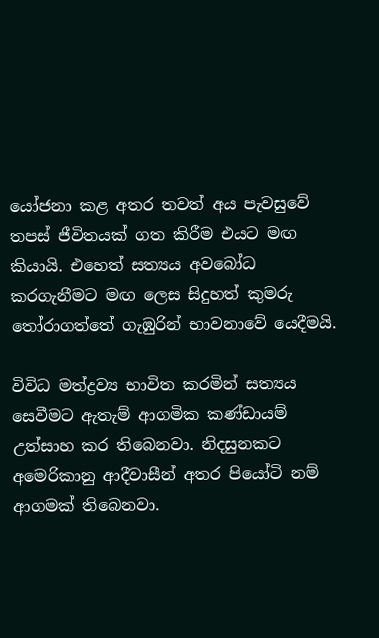යෝජනා කළ අතර තවත් අය පැවසුවේ තපස් ජීවිතයක් ගත කිරීම එයට මඟ කියායි. එහෙත් සත්‍යය අවබෝධ කරගැනීමට මඟ ලෙස සිදුහත් කුමරු තෝරාගත්තේ ගැඹුරින් භාවනාවේ යෙදීමයි.

විවිධ මත්ද්‍රව්‍ය භාවිත කරමින් සත්‍යය සෙවීමට ඇතැම් ආගමික කණ්ඩායම් උත්සාහ කර තිබෙනවා. නිදසුනකට අමෙරිකානු ආදීවාසීන් අතර පියෝටි නම් ආගමක් තිබෙනවා.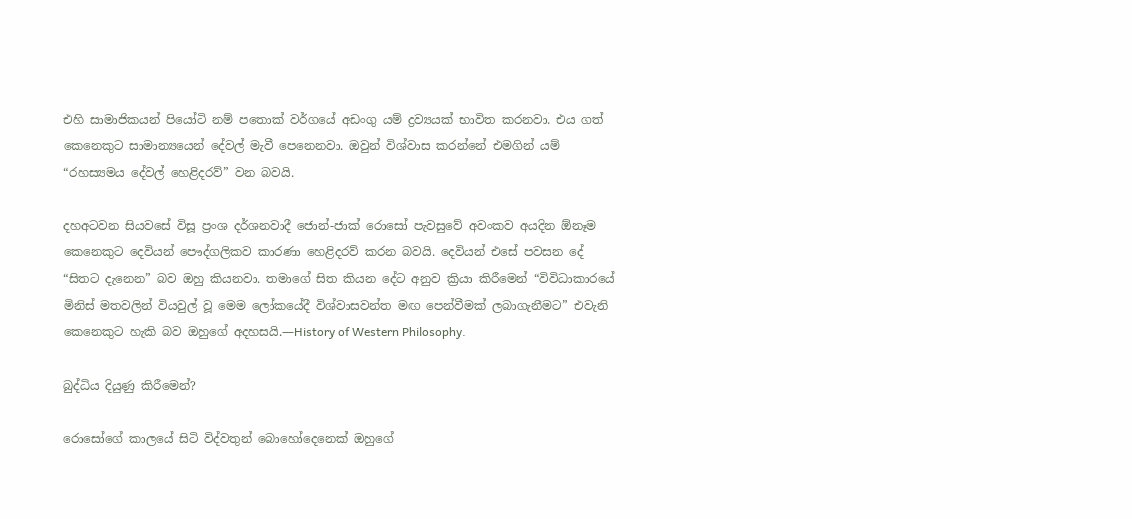එහි සාමාජිකයන් පියෝටි නම් පතොක් වර්ගයේ අඩංගු යම් ද්‍රව්‍යයක් භාවිත කරනවා. එය ගත් කෙනෙකුට සාමාන්‍යයෙන් දේවල් මැවී පෙනෙනවා. ඔවුන් විශ්වාස කරන්නේ එමගින් යම් “රහස්‍යමය දේවල් හෙළිදරව්” වන බවයි.

දහඅටවන සියවසේ විසූ ප්‍රංශ දර්ශනවාදී ජොන්-ජාක් රොසෝ පැවසුවේ අවංකව අයදින ඕනෑම කෙනෙකුට දෙවියන් පෞද්ගලිකව කාරණා හෙළිදරව් කරන බවයි. දෙවියන් එසේ පවසන දේ “සිතට දැනෙන” බව ඔහු කියනවා. තමාගේ සිත කියන දේට අනුව ක්‍රියා කිරීමෙන් “විවිධාකාරයේ මිනිස් මතවලින් වියවුල් වූ මෙම ලෝකයේදී විශ්වාසවන්ත මඟ පෙන්වීමක් ලබාගැනීමට” එවැනි කෙනෙකුට හැකි බව ඔහුගේ අදහසයි.—History of Western Philosophy.

බුද්ධිය දියුණු කිරීමෙන්?

රොසෝගේ කාලයේ සිටි විද්වතුන් බොහෝදෙනෙක් ඔහුගේ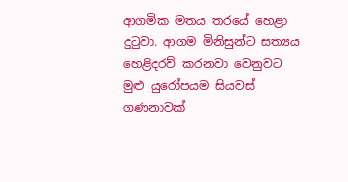ආගමික මතය තරයේ හෙළා දුටුවා. ආගම මිනිසුන්ට සත්‍යය හෙළිදරව් කරනවා වෙනුවට මුළු යුරෝපයම සියවස් ගණනාවක්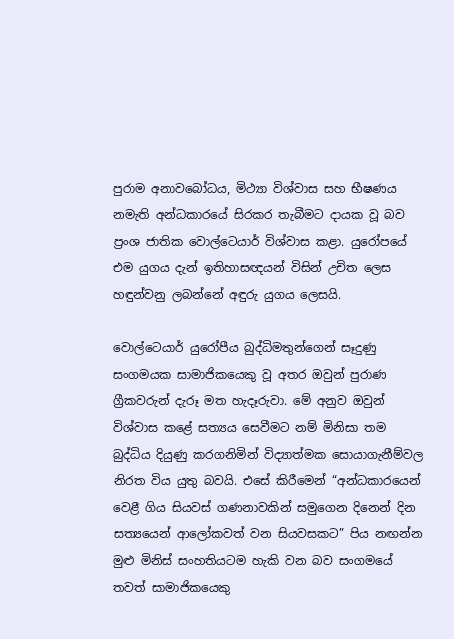පුරාම අනාවබෝධය, මිථ්‍යා විශ්වාස සහ භීෂණය නමැති අන්ධකාරයේ සිරකර තැබීමට දායක වූ බව ප්‍රංශ ජාතික වොල්ටෙයාර් විශ්වාස කළා. යුරෝපයේ එම යුගය දැන් ඉතිහාසඥයන් විසින් උචිත ලෙස හඳුන්වනු ලබන්නේ අඳුරු යුගය ලෙසයි.

වොල්ටෙයාර් යුරෝපීය බුද්ධිමතුන්ගෙන් සෑදුණු සංගමයක සාමාජිකයෙකු වූ අතර ඔවුන් පුරාණ ග්‍රීකවරුන් දැරූ මත හැදෑරුවා. මේ අනුව ඔවුන් විශ්වාස කළේ සත්‍යය සෙවීමට නම් මිනිසා තම බුද්ධිය දියුණු කරගනිමින් විද්‍යාත්මක සොයාගැනීම්වල නිරත විය යුතු බවයි. එසේ කිරීමෙන් “අන්ධකාරයෙන් වෙළී ගිය සියවස් ගණනාවකින් සමුගෙන දිනෙන් දින සත්‍යයෙන් ආලෝකවත් වන සියවසකට” පිය නඟන්න මුළු මිනිස් සංහතියටම හැකි වන බව සංගමයේ තවත් සාමාජිකයෙකු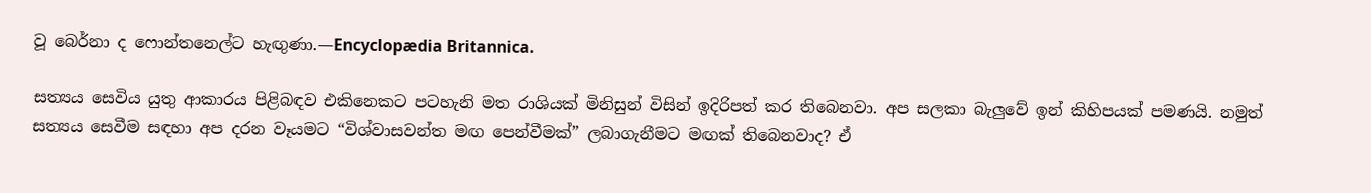වූ බෙර්නා ද ෆොන්තනෙල්ට හැඟුණා.—Encyclopædia Britannica.

සත්‍යය සෙවිය යුතු ආකාරය පිළිබඳව එකිනෙකට පටහැනි මත රාශියක් මිනිසුන් විසින් ඉදිරිපත් කර තිබෙනවා. අප සලකා බැලුවේ ඉන් කිහිපයක් පමණයි. නමුත් සත්‍යය සෙවීම සඳහා අප දරන වෑයමට “විශ්වාසවන්ත මඟ පෙන්වීමක්” ලබාගැනීමට මඟක් තිබෙනවාද? ඒ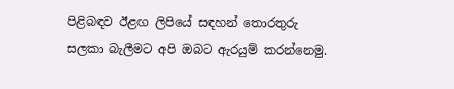පිළිබඳව ඊළඟ ලිපියේ සඳහන් තොරතුරු සලකා බැලීමට අපි ඔබට ඇරයුම් කරන්නෙමු.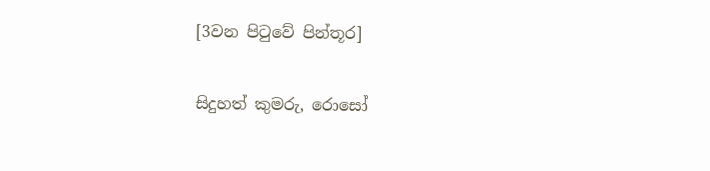[3වන පිටුවේ පින්තූර]

සිදුහත් කුමරු, රොසෝ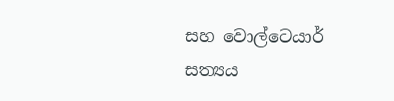සහ වොල්ටෙයාර් සත්‍යය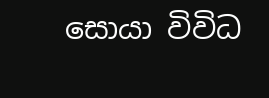සොයා විවිධ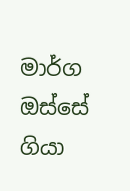මාර්ග ඔස්සේ ගියා